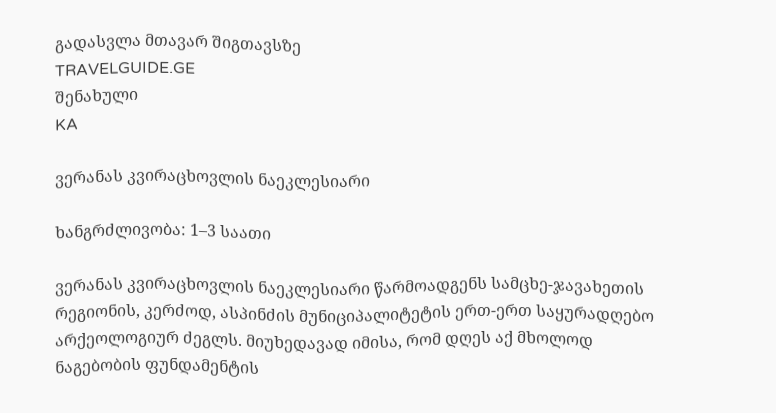გადასვლა მთავარ შიგთავსზე
TRAVELGUIDE.GE
შენახული
KA

ვერანას კვირაცხოვლის ნაეკლესიარი

ხანგრძლივობა: 1–3 საათი

ვერანას კვირაცხოვლის ნაეკლესიარი წარმოადგენს სამცხე-ჯავახეთის რეგიონის, კერძოდ, ასპინძის მუნიციპალიტეტის ერთ-ერთ საყურადღებო არქეოლოგიურ ძეგლს. მიუხედავად იმისა, რომ დღეს აქ მხოლოდ ნაგებობის ფუნდამენტის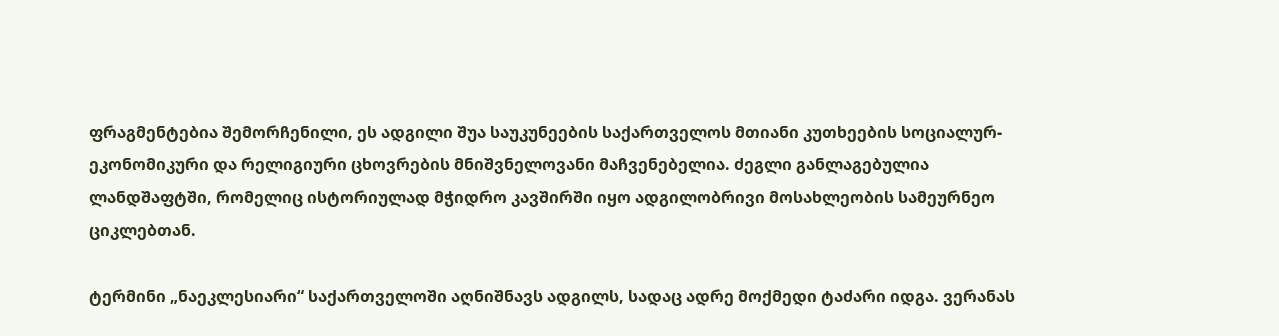ფრაგმენტებია შემორჩენილი, ეს ადგილი შუა საუკუნეების საქართველოს მთიანი კუთხეების სოციალურ-ეკონომიკური და რელიგიური ცხოვრების მნიშვნელოვანი მაჩვენებელია. ძეგლი განლაგებულია ლანდშაფტში, რომელიც ისტორიულად მჭიდრო კავშირში იყო ადგილობრივი მოსახლეობის სამეურნეო ციკლებთან.

ტერმინი „ნაეკლესიარი“ საქართველოში აღნიშნავს ადგილს, სადაც ადრე მოქმედი ტაძარი იდგა. ვერანას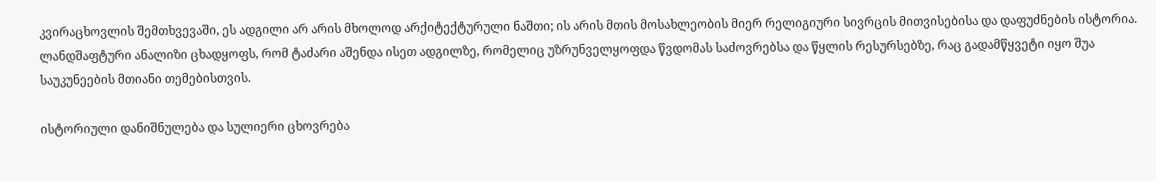კვირაცხოვლის შემთხვევაში, ეს ადგილი არ არის მხოლოდ არქიტექტურული ნაშთი; ის არის მთის მოსახლეობის მიერ რელიგიური სივრცის მითვისებისა და დაფუძნების ისტორია. ლანდშაფტური ანალიზი ცხადყოფს, რომ ტაძარი აშენდა ისეთ ადგილზე, რომელიც უზრუნველყოფდა წვდომას საძოვრებსა და წყლის რესურსებზე, რაც გადამწყვეტი იყო შუა საუკუნეების მთიანი თემებისთვის.

ისტორიული დანიშნულება და სულიერი ცხოვრება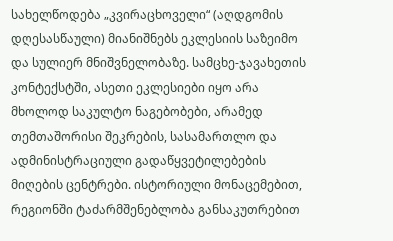სახელწოდება „კვირაცხოველი“ (აღდგომის დღესასწაული) მიანიშნებს ეკლესიის საზეიმო და სულიერ მნიშვნელობაზე. სამცხე-ჯავახეთის კონტექსტში, ასეთი ეკლესიები იყო არა მხოლოდ საკულტო ნაგებობები, არამედ თემთაშორისი შეკრების, სასამართლო და ადმინისტრაციული გადაწყვეტილებების მიღების ცენტრები. ისტორიული მონაცემებით, რეგიონში ტაძარმშენებლობა განსაკუთრებით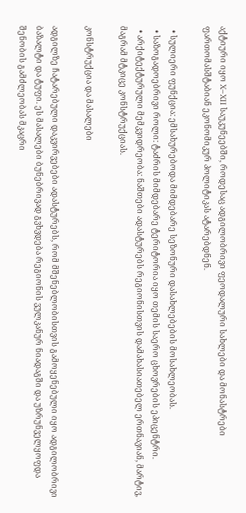აქტიური იყო X–XII საუკუნეებში, როდესაც ადგილობრივი ფეოდალური სახლები და მონასტრები ფართომასშტაბიან ეკონომიკურ პოლიტიკას ატარებდნენ.

  • სულიერი ფუნქცია: ემსახურებოდა მიმდებარე სეზონური დასახლებების მოსახლეობას.
  • საზოგადოებრივი როლი: ტაძრის მიმდებარე ტერიტორია იყო თემის საერო ცხოვრების ეპიცენტრი.
  • არქიტექტურული მემკვიდრეობა: ნაშთები ადასტურებს რეგიონისთვის დამახასიათებელ ერთნავიან, მარტივ, მაგრამ მტკიცე კონსტრუქციას.

კონსტრუქცია და მასალები

ადგილზე ჩატარებული დაკვირვებები ადასტურებს, რომ მშენებლობისთვის გამოყენებული იყო ადგილობრივი ბაზალტი და ტუფი. ეს მასალები ბუნებრივად გვხვდება რეგიონის ვულკანურ ნიადაგში და უზრუნველყოფდა შენობის გამძლეობას მკაცრი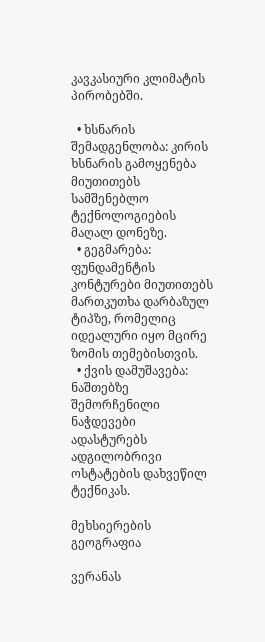კავკასიური კლიმატის პირობებში.

  • ხსნარის შემადგენლობა: კირის ხსნარის გამოყენება მიუთითებს სამშენებლო ტექნოლოგიების მაღალ დონეზე.
  • გეგმარება: ფუნდამენტის კონტურები მიუთითებს მართკუთხა დარბაზულ ტიპზე, რომელიც იდეალური იყო მცირე ზომის თემებისთვის.
  • ქვის დამუშავება: ნაშთებზე შემორჩენილი ნაჭდევები ადასტურებს ადგილობრივი ოსტატების დახვეწილ ტექნიკას.

მეხსიერების გეოგრაფია

ვერანას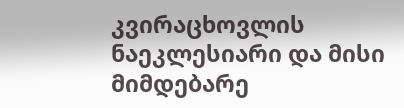კვირაცხოვლის ნაეკლესიარი და მისი მიმდებარე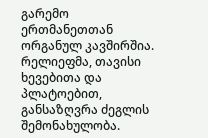გარემო ერთმანეთთან ორგანულ კავშირშია. რელიეფმა, თავისი ხევებითა და პლატოებით, განსაზღვრა ძეგლის შემონახულობა.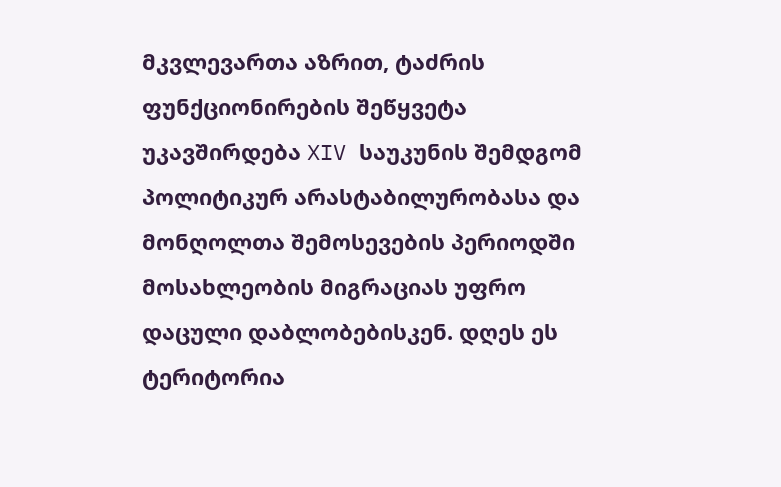მკვლევართა აზრით, ტაძრის ფუნქციონირების შეწყვეტა უკავშირდება XIV საუკუნის შემდგომ პოლიტიკურ არასტაბილურობასა და მონღოლთა შემოსევების პერიოდში მოსახლეობის მიგრაციას უფრო დაცული დაბლობებისკენ. დღეს ეს ტერიტორია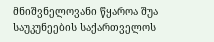მნიშვნელოვანი წყაროა შუა საუკუნეების საქართველოს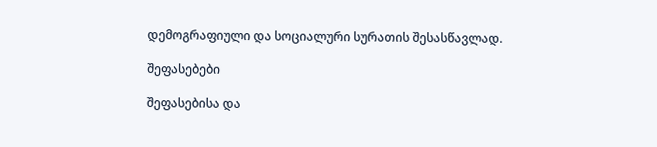დემოგრაფიული და სოციალური სურათის შესასწავლად.

შეფასებები

შეფასებისა და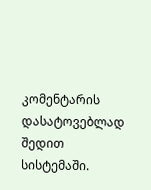კომენტარის დასატოვებლად შედით სისტემაში.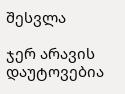შესვლა

ჯერ არავის დაუტოვებია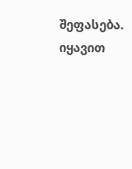შეფასება. იყავით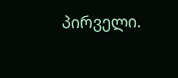პირველი.